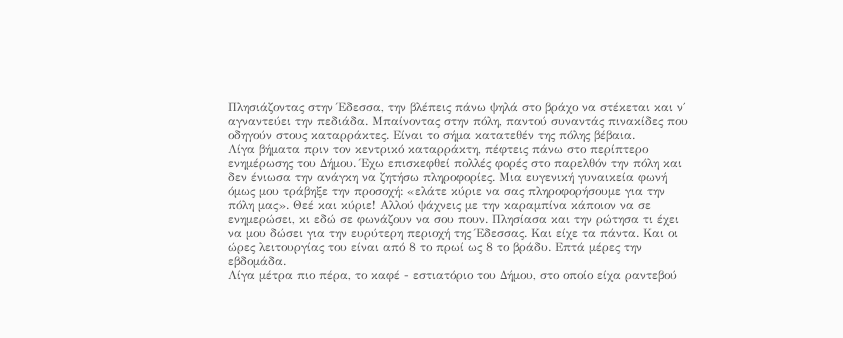Πλησιάζοντας στην Έδεσσα, την βλέπεις πάνω ψηλά στο βράχο να στέκεται και ν΄ αγναντεύει την πεδιάδα. Μπαίνοντας στην πόλη, παντού συναντάς πινακίδες που οδηγούν στους καταρράκτες. Είναι το σήμα κατατεθέν της πόλης βέβαια.
Λίγα βήματα πριν τον κεντρικό καταρράκτη, πέφτεις πάνω στο περίπτερο ενημέρωσης του Δήμου. Έχω επισκεφθεί πολλές φορές στο παρελθόν την πόλη και δεν ένιωσα την ανάγκη να ζητήσω πληροφορίες. Μια ευγενική γυναικεία φωνή όμως μου τράβηξε την προσοχή: «ελάτε κύριε να σας πληροφορήσουμε για την πόλη μας». Θεέ και κύριε! Αλλού ψάχνεις με την καραμπίνα κάποιον να σε ενημερώσει, κι εδώ σε φωνάζουν να σου πουν. Πλησίασα και την ρώτησα τι έχει να μου δώσει για την ευρύτερη περιοχή της Έδεσσας. Και είχε τα πάντα. Και οι ώρες λειτουργίας του είναι από 8 το πρωί ως 8 το βράδυ. Επτά μέρες την εβδομάδα.
Λίγα μέτρα πιο πέρα, το καφέ - εστιατόριο του Δήμου, στο οποίο είχα ραντεβού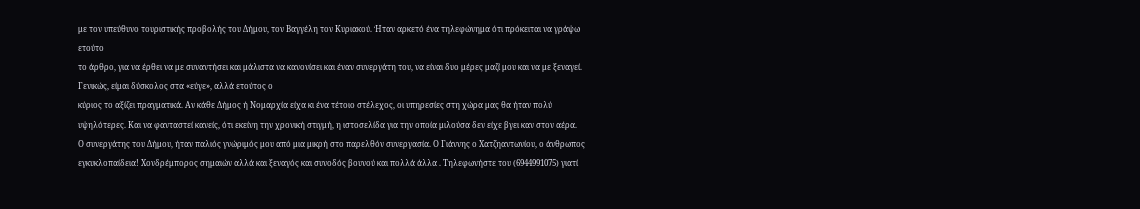με τον υπεύθυνο τουριστικής προβολής του Δήμου, τον Βαγγέλη τον Κυριακού. Ήταν αρκετό ένα τηλεφώνημα ότι πρόκειται να γράψω ετούτο
το άρθρο, για να έρθει να με συναντήσει και μάλιστα να κανονίσει και έναν συνεργάτη του, να είναι δυο μέρες μαζί μου και να με ξεναγεί. Γενικώς, είμαι δύσκολος στα «εύγε», αλλά ετούτος ο
κύριος το αξίζει πραγματικά. Αν κάθε Δήμος ή Νομαρχία είχα κι ένα τέτοιο στέλεχος, οι υπηρεσίες στη χώρα μας θα ήταν πολύ υψηλότερες. Και να φανταστεί κανείς, ότι εκείνη την χρονική στιγμή, η ιστοσελίδα για την οποία μιλούσα δεν είχε βγει καν στον αέρα.
Ο συνεργάτης του Δήμου, ήταν παλιός γνώριμός μου από μια μικρή στο παρελθόν συνεργασία. Ο Γιάννης ο Χατζηαντωνίου, ο άνθρωπος εγκυκλοπαίδεια! Χονδρέμπορος σημαιών αλλά και ξεναγός και συνοδός βουνού και πολλά άλλα . Τηλεφωνήστε του (6944991075) γιατί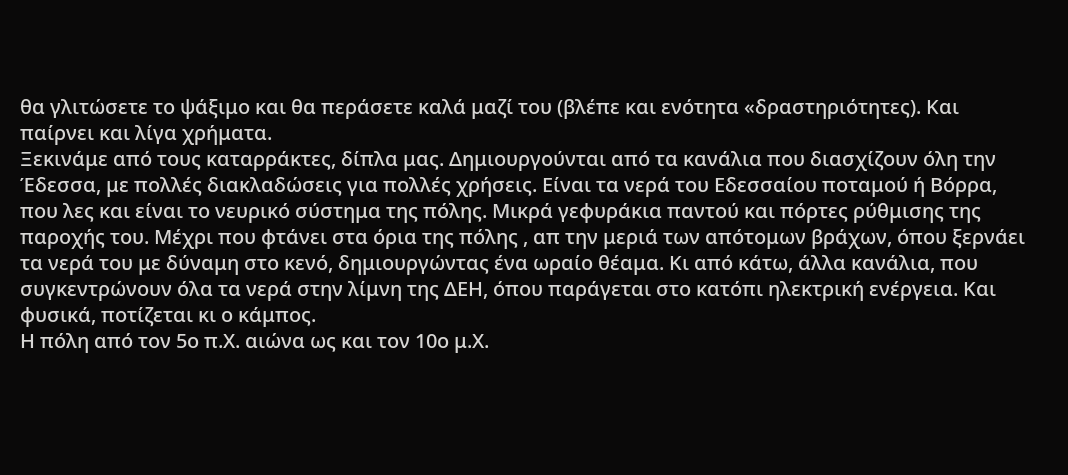θα γλιτώσετε το ψάξιμο και θα περάσετε καλά μαζί του (βλέπε και ενότητα «δραστηριότητες). Και παίρνει και λίγα χρήματα.
Ξεκινάμε από τους καταρράκτες, δίπλα μας. Δημιουργούνται από τα κανάλια που διασχίζουν όλη την Έδεσσα, με πολλές διακλαδώσεις για πολλές χρήσεις. Είναι τα νερά του Εδεσσαίου ποταμού ή Βόρρα, που λες και είναι το νευρικό σύστημα της πόλης. Μικρά γεφυράκια παντού και πόρτες ρύθμισης της παροχής του. Μέχρι που φτάνει στα όρια της πόλης , απ την μεριά των απότομων βράχων, όπου ξερνάει τα νερά του με δύναμη στο κενό, δημιουργώντας ένα ωραίο θέαμα. Κι από κάτω, άλλα κανάλια, που συγκεντρώνουν όλα τα νερά στην λίμνη της ΔΕΗ, όπου παράγεται στο κατόπι ηλεκτρική ενέργεια. Και φυσικά, ποτίζεται κι ο κάμπος.
Η πόλη από τον 5ο π.Χ. αιώνα ως και τον 10ο μ.Χ.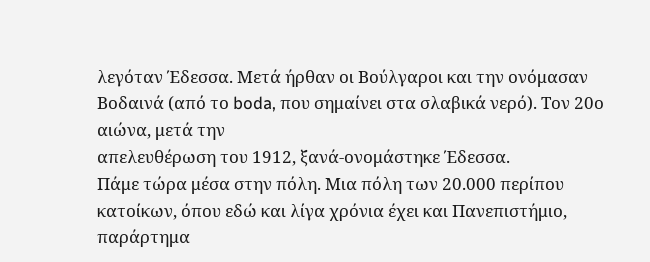λεγόταν Έδεσσα. Μετά ήρθαν οι Βούλγαροι και την ονόμασαν Βοδαινά (από το boda, που σημαίνει στα σλαβικά νερό). Τον 20ο αιώνα, μετά την
απελευθέρωση του 1912, ξανά-ονομάστηκε Έδεσσα.
Πάμε τώρα μέσα στην πόλη. Μια πόλη των 20.000 περίπου κατοίκων, όπου εδώ και λίγα χρόνια έχει και Πανεπιστήμιο, παράρτημα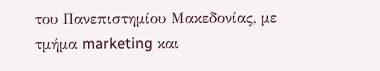του Πανεπιστημίου Μακεδονίας, με τμήμα marketing και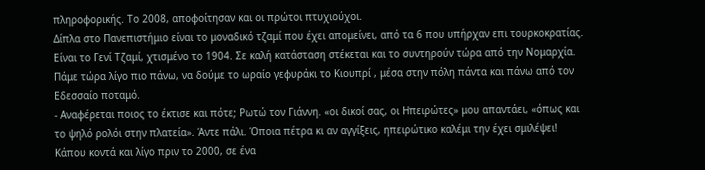πληροφορικής. Το 2008, αποφοίτησαν και οι πρώτοι πτυχιούχοι.
Δίπλα στο Πανεπιστήμιο είναι το μοναδικό τζαμί που έχει απομείνει, από τα 6 που υπήρχαν επι τουρκοκρατίας. Είναι το Γενί Τζαμί, χτισμένο το 1904. Σε καλή κατάσταση στέκεται και το συντηρούν τώρα από την Νομαρχία. Πάμε τώρα λίγο πιο πάνω, να δούμε το ωραίο γεφυράκι το Κιουπρί , μέσα στην πόλη πάντα και πάνω από τον Εδεσσαίο ποταμό.
- Αναφέρεται ποιος το έκτισε και πότε; Ρωτώ τον Γιάννη. «οι δικοί σας, οι Ηπειρώτες» μου απαντάει, «όπως και το ψηλό ρολόι στην πλατεία». Άντε πάλι. Όποια πέτρα κι αν αγγίξεις, ηπειρώτικο καλέμι την έχει σμιλέψει!
Κάπου κοντά και λίγο πριν το 2000, σε ένα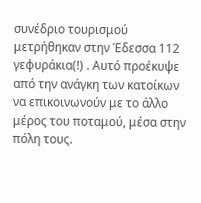συνέδριο τουρισμού μετρήθηκαν στην Έδεσσα 112 γεφυράκια(!) . Αυτό προέκυψε από την ανάγκη των κατοίκων να επικοινωνούν με το άλλο μέρος του ποταμού, μέσα στην πόλη τους.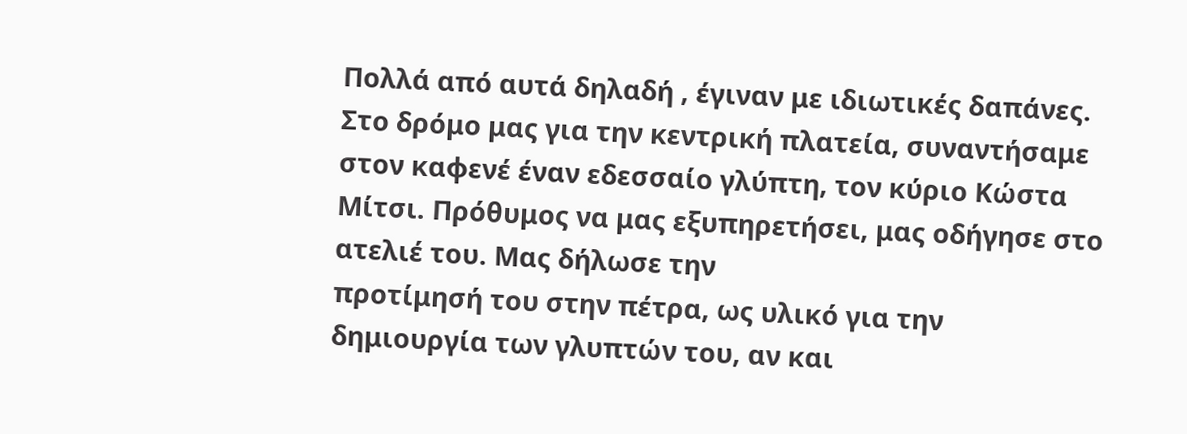Πολλά από αυτά δηλαδή , έγιναν με ιδιωτικές δαπάνες.
Στο δρόμο μας για την κεντρική πλατεία, συναντήσαμε στον καφενέ έναν εδεσσαίο γλύπτη, τον κύριο Κώστα Μίτσι. Πρόθυμος να μας εξυπηρετήσει, μας οδήγησε στο ατελιέ του. Μας δήλωσε την
προτίμησή του στην πέτρα, ως υλικό για την δημιουργία των γλυπτών του, αν και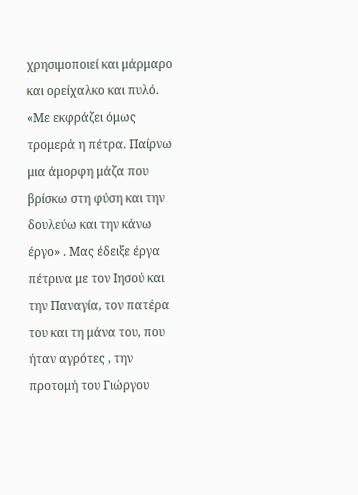χρησιμοποιεί και μάρμαρο και ορείχαλκο και πυλό. «Με εκφράζει όμως τρομερά η πέτρα. Παίρνω μια άμορφη μάζα που βρίσκω στη φύση και την δουλεύω και την κάνω έργο» . Μας έδειξε έργα πέτρινα με τον Ιησού και την Παναγία, τον πατέρα του και τη μάνα του, που ήταν αγρότες , την προτομή του Γιώργου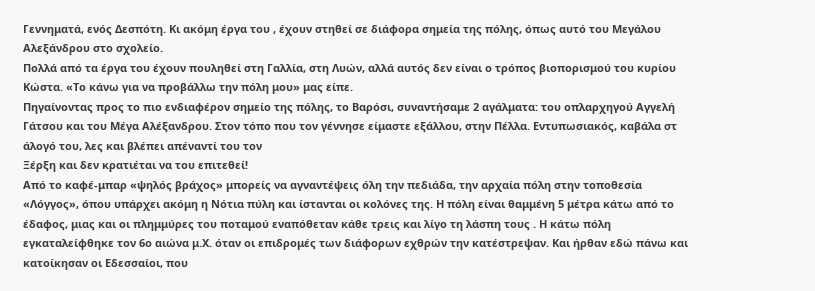Γεννηματά, ενός Δεσπότη. Κι ακόμη έργα του , έχουν στηθεί σε διάφορα σημεία της πόλης, όπως αυτό του Μεγάλου Αλεξάνδρου στο σχολείο.
Πολλά από τα έργα του έχουν πουληθεί στη Γαλλία, στη Λυών, αλλά αυτός δεν είναι ο τρόπος βιοπορισμού του κυρίου Κώστα. «Το κάνω για να προβάλλω την πόλη μου» μας είπε.
Πηγαίνοντας προς το πιο ενδιαφέρον σημείο της πόλης, το Βαρόσι, συναντήσαμε 2 αγάλματα: του οπλαρχηγού Αγγελή Γάτσου και του Μέγα Αλέξανδρου. Στον τόπο που τον γέννησε είμαστε εξάλλου, στην Πέλλα. Εντυπωσιακός, καβάλα στ άλογό του, λες και βλέπει απέναντί του τον
Ξέρξη και δεν κρατιέται να του επιτεθεί!
Από το καφέ-μπαρ «ψηλός βράχος» μπορείς να αγναντέψεις όλη την πεδιάδα, την αρχαία πόλη στην τοποθεσία «Λόγγος», όπου υπάρχει ακόμη η Νότια πύλη και ίστανται οι κολόνες της. Η πόλη είναι θαμμένη 5 μέτρα κάτω από το έδαφος, μιας και οι πλημμύρες του ποταμού εναπόθεταν κάθε τρεις και λίγο τη λάσπη τους . Η κάτω πόλη εγκαταλείφθηκε τον 6ο αιώνα μ.Χ. όταν οι επιδρομές των διάφορων εχθρών την κατέστρεψαν. Και ήρθαν εδώ πάνω και κατοίκησαν οι Εδεσσαίοι, που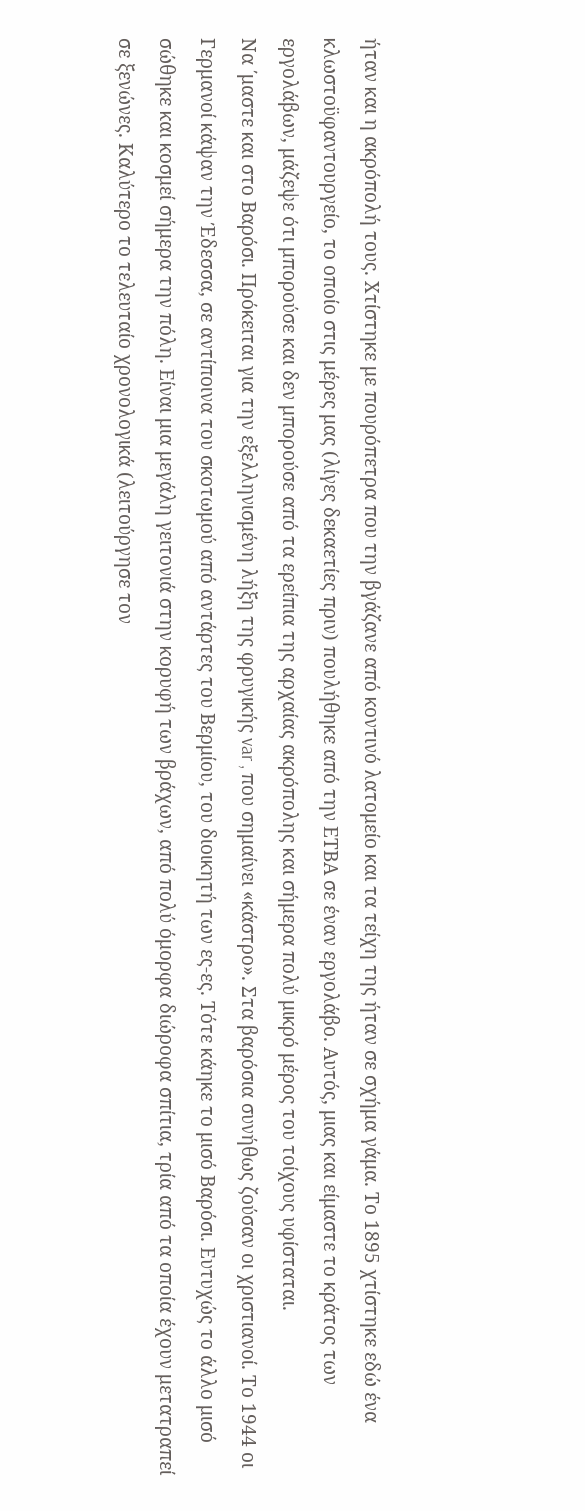ήταν και η ακρόπολή τους. Χτίστηκε με πουρόπετρα που την βγάζανε από κοντινό λατομείο και τα τείχη της ήταν σε σχήμα γάμα. Το 1895 χτίστηκε εδώ ένα κλωστοϋφαντουργείο, το οποίο στις μέρες μας (λίγες δεκαετίες πριν) πουλήθηκε από την ΕΤΒΑ σε έναν εργολάβο. Αυτός, μιας και είμαστε το κράτος των εργολάβων, μάζεψε ότι μπορούσε και δεν μπορούσε από τα ερείπια της αρχαίας ακρόπολης και σήμερα πολύ μικρό μέρος του τοίχους υφίσταται.
Να ΄μαστε και στο Βαρόσι. Πρόκειται για την εξελληνισμένη λήξη της φρυγικής var , που σημαίνει «κάστρο». Στα βαρόσια συνήθως ζούσαν οι χριστιανοί. Το 1944 οι Γερμανοί κάψαν την Έδεσσα, σε αντίποινα του σκοτωμού από αντάρτες του Βερμίου, του διοικητή των ες-ες. Τότε κάηκε το μισό Βαρόσι. Ευτυχώς το άλλο μισό σώθηκε και κοσμεί σήμερα την πόλη. Είναι μια μεγάλη γειτονιά στην κορυφή των βράχων, από πολύ όμορφα διώροφα σπίτια, τρία από τα οποία έχουν μετατραπεί σε ξενώνες. Καλύτερο το τελευταίο χρονολογικά (λειτούργησε τον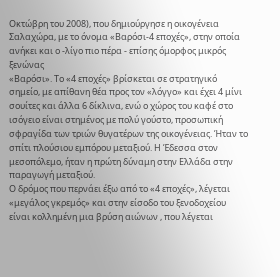Οκτώβρη του 2008), που δημιούργησε η οικογένεια Σαλαχώρα, με το όνομα «Βαρόσι-4 εποχές», στην οποία ανήκει και ο -λίγο πιο πέρα - επίσης όμορφος μικρός ξενώνας
«Βαρόσι». Το «4 εποχές» βρίσκεται σε στρατηγικό σημείο, με απίθανη θέα προς τον «λόγγο» και έχει 4 μίνι σουίτες και άλλα 6 δίκλινα, ενώ ο χώρος του καφέ στο ισόγειο είναι στημένος με πολύ γούστο, προσωπική σφραγίδα των τριών θυγατέρων της οικογένειας. Ήταν το σπίτι πλούσιου εμπόρου μεταξιού. Η Έδεσσα στον μεσοπόλεμο, ήταν η πρώτη δύναμη στην Ελλάδα στην παραγωγή μεταξιού.
Ο δρόμος που περνάει έξω από το «4 εποχές», λέγεται «μεγάλος γκρεμός» και στην είσοδο του ξενοδοχείου είναι κολλημένη μια βρύση αιώνων , που λέγεται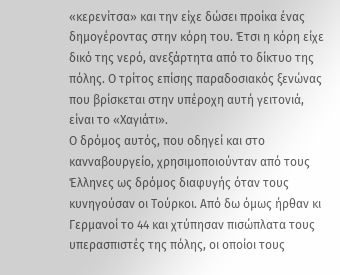«κερενίτσα» και την είχε δώσει προίκα ένας δημογέροντας στην κόρη του. Έτσι η κόρη είχε δικό της νερό, ανεξάρτητα από το δίκτυο της πόλης. Ο τρίτος επίσης παραδοσιακός ξενώνας που βρίσκεται στην υπέροχη αυτή γειτονιά, είναι το «Χαγιάτι».
Ο δρόμος αυτός, που οδηγεί και στο κανναβουργείο, χρησιμοποιούνταν από τους Έλληνες ως δρόμος διαφυγής όταν τους κυνηγούσαν οι Τούρκοι. Από δω όμως ήρθαν κι Γερμανοί το 44 και χτύπησαν πισώπλατα τους υπερασπιστές της πόλης, οι οποίοι τους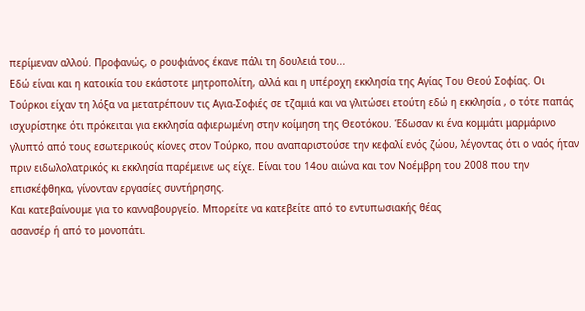περίμεναν αλλού. Προφανώς, ο ρουφιάνος έκανε πάλι τη δουλειά του...
Εδώ είναι και η κατοικία του εκάστοτε μητροπολίτη, αλλά και η υπέροχη εκκλησία της Αγίας Του Θεού Σοφίας. Οι Τούρκοι είχαν τη λόξα να μετατρέπουν τις Αγια-Σοφιές σε τζαμιά και να γλιτώσει ετούτη εδώ η εκκλησία , ο τότε παπάς ισχυρίστηκε ότι πρόκειται για εκκλησία αφιερωμένη στην κοίμηση της Θεοτόκου. Έδωσαν κι ένα κομμάτι μαρμάρινο γλυπτό από τους εσωτερικούς κίονες στον Τούρκο, που αναπαριστούσε την κεφαλί ενός ζώου, λέγοντας ότι ο ναός ήταν πριν ειδωλολατρικός κι εκκλησία παρέμεινε ως είχε. Είναι του 14ου αιώνα και τον Νοέμβρη του 2008 που την επισκέφθηκα, γίνονταν εργασίες συντήρησης.
Και κατεβαίνουμε για το κανναβουργείο. Μπορείτε να κατεβείτε από το εντυπωσιακής θέας
ασανσέρ ή από το μονοπάτι.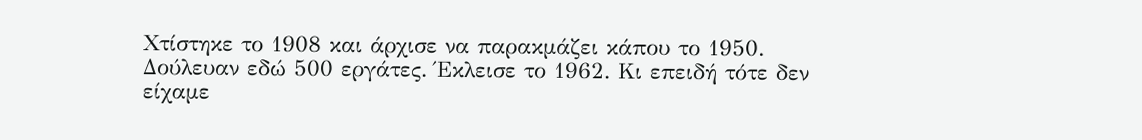Χτίστηκε το 1908 και άρχισε να παρακμάζει κάπου το 1950. Δούλευαν εδώ 500 εργάτες. Έκλεισε το 1962. Κι επειδή τότε δεν είχαμε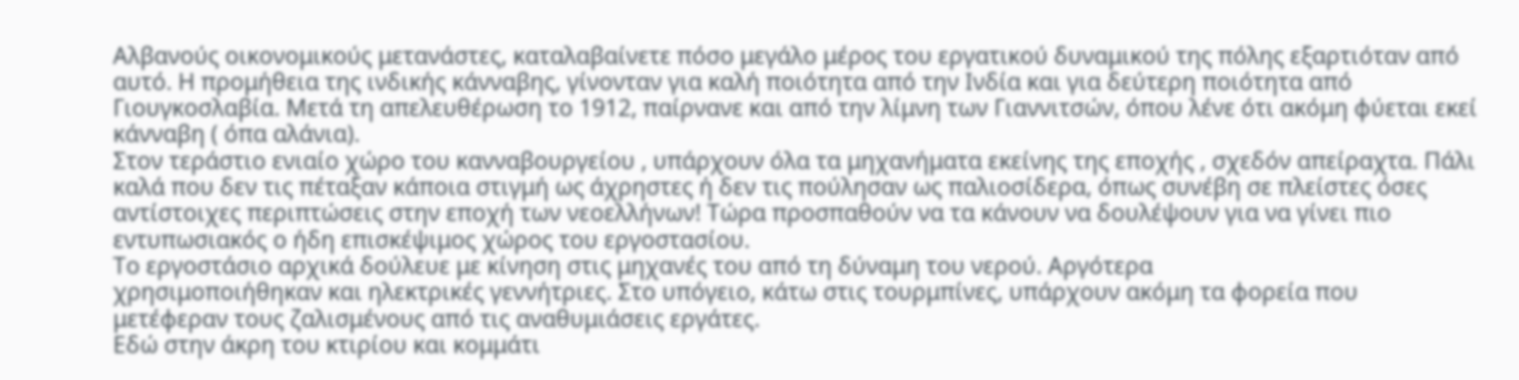Αλβανούς οικονομικούς μετανάστες, καταλαβαίνετε πόσο μεγάλο μέρος του εργατικού δυναμικού της πόλης εξαρτιόταν από αυτό. Η προμήθεια της ινδικής κάνναβης, γίνονταν για καλή ποιότητα από την Ινδία και για δεύτερη ποιότητα από Γιουγκοσλαβία. Μετά τη απελευθέρωση το 1912, παίρνανε και από την λίμνη των Γιαννιτσών, όπου λένε ότι ακόμη φύεται εκεί κάνναβη ( όπα αλάνια).
Στον τεράστιο ενιαίο χώρο του κανναβουργείου , υπάρχουν όλα τα μηχανήματα εκείνης της εποχής , σχεδόν απείραχτα. Πάλι καλά που δεν τις πέταξαν κάποια στιγμή ως άχρηστες ή δεν τις πούλησαν ως παλιοσίδερα, όπως συνέβη σε πλείστες όσες αντίστοιχες περιπτώσεις στην εποχή των νεοελλήνων! Τώρα προσπαθούν να τα κάνουν να δουλέψουν για να γίνει πιο εντυπωσιακός ο ήδη επισκέψιμος χώρος του εργοστασίου.
Το εργοστάσιο αρχικά δούλευε με κίνηση στις μηχανές του από τη δύναμη του νερού. Αργότερα
χρησιμοποιήθηκαν και ηλεκτρικές γεννήτριες. Στο υπόγειο, κάτω στις τουρμπίνες, υπάρχουν ακόμη τα φορεία που μετέφεραν τους ζαλισμένους από τις αναθυμιάσεις εργάτες.
Εδώ στην άκρη του κτιρίου και κομμάτι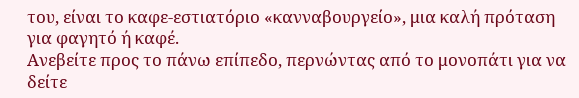του, είναι το καφε-εστιατόριο «κανναβουργείο», μια καλή πρόταση για φαγητό ή καφέ.
Ανεβείτε προς το πάνω επίπεδο, περνώντας από το μονοπάτι για να δείτε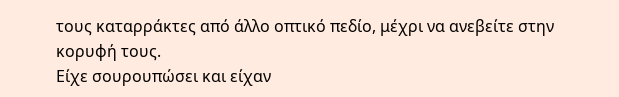τους καταρράκτες από άλλο οπτικό πεδίο, μέχρι να ανεβείτε στην κορυφή τους.
Είχε σουρουπώσει και είχαν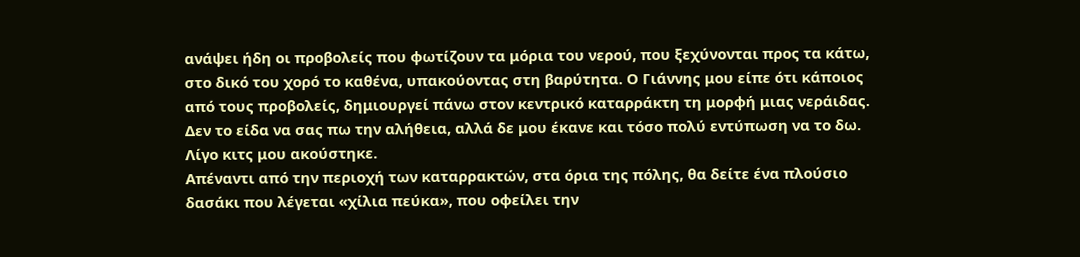ανάψει ήδη οι προβολείς που φωτίζουν τα μόρια του νερού, που ξεχύνονται προς τα κάτω, στο δικό του χορό το καθένα, υπακούοντας στη βαρύτητα. Ο Γιάννης μου είπε ότι κάποιος από τους προβολείς, δημιουργεί πάνω στον κεντρικό καταρράκτη τη μορφή μιας νεράιδας. Δεν το είδα να σας πω την αλήθεια, αλλά δε μου έκανε και τόσο πολύ εντύπωση να το δω. Λίγο κιτς μου ακούστηκε.
Απέναντι από την περιοχή των καταρρακτών, στα όρια της πόλης, θα δείτε ένα πλούσιο δασάκι που λέγεται «χίλια πεύκα», που οφείλει την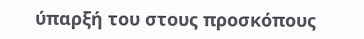ύπαρξή του στους προσκόπους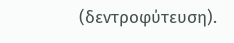(δεντροφύτευση).